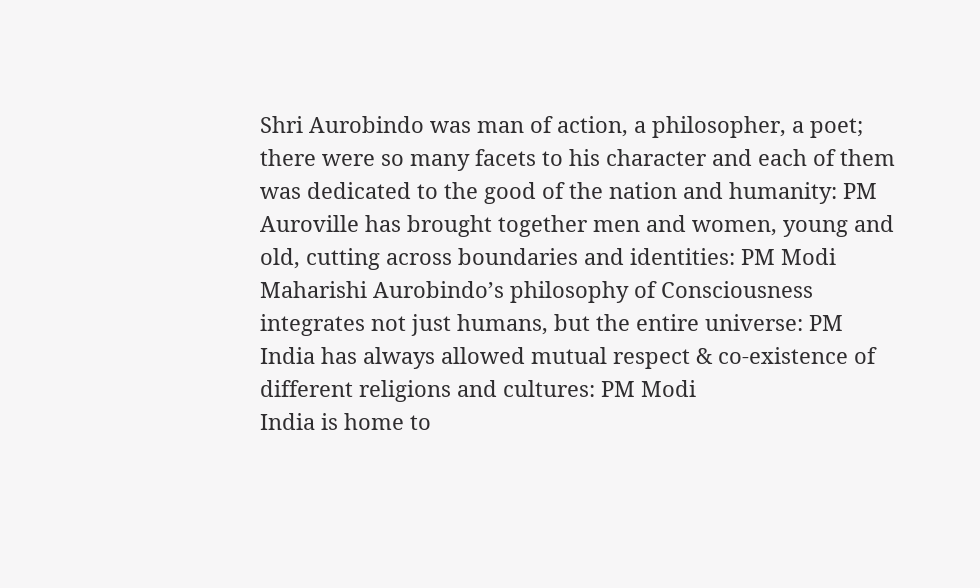Shri Aurobindo was man of action, a philosopher, a poet; there were so many facets to his character and each of them was dedicated to the good of the nation and humanity: PM
Auroville has brought together men and women, young and old, cutting across boundaries and identities: PM Modi
Maharishi Aurobindo’s philosophy of Consciousness integrates not just humans, but the entire universe: PM
India has always allowed mutual respect & co-existence of different religions and cultures: PM Modi
India is home to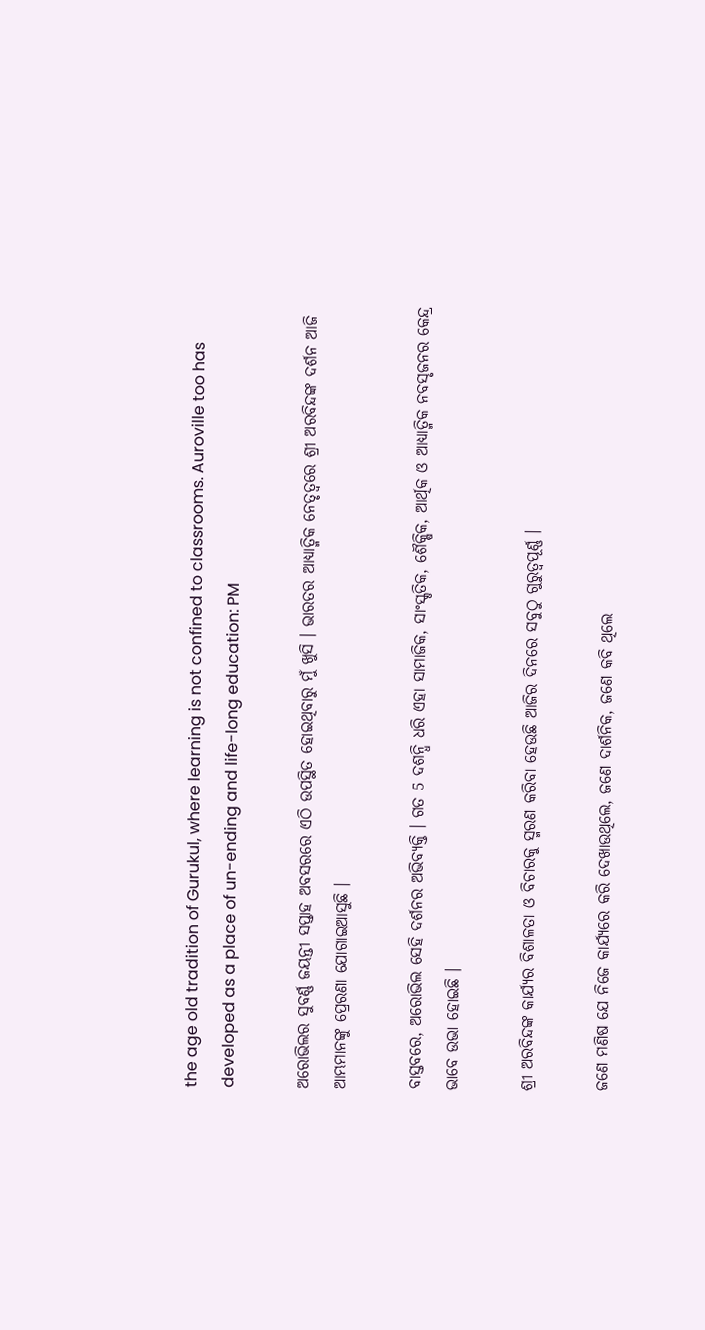the age old tradition of Gurukul, where learning is not confined to classrooms. Auroville too has developed as a place of un-ending and life-long education: PM

ଅରୋଭିଲର ସୁବର୍ଣ୍ଣ ଜୟନ୍ତୀ ସପ୍ତାହ ଅବସରରେ ଏଠି ଉପସ୍ଥିତ ହୋଇଥିବାରୁ ମୁଁ ଖୁସି । ଭାରତର ଆଧ୍ୟାତ୍ମିକ ନେତୃତ୍ୱରେ ଶ୍ରୀ ଅରବିନ୍ଦଙ୍କ ଦର୍ଶନ ଆଜି ଆମ୍ଭମାନଙ୍କୁ ପ୍ରେରଣା ଯୋଗାଇଆସୁଛି ।

ବାସ୍ତବରେ, ଅରୋଭିଲ ସେହି ଦର୍ଶନର ଅଭିବ୍ୟକ୍ତି । ଗତ 5 ଦଶନ୍ଧି ଧରି ଏହା ସାମାଜିକ, ସାଂସ୍କୃତିକ, ଶୈକ୍ଷିକ, ଆର୍ଥିକ ଓ ଆଧ୍ୟାତ୍ମିକ ନବସୃଜନର କେନ୍ଦ୍ର ଭାବେ ଉଭା ହୋଇଛି ।

ଶ୍ରୀ ଅରବିନ୍ଦଙ୍କ କାର୍ଯ୍ୟର ବିଶାଳତା ଓ ବିଚାରକୁ ସ୍ମରଣ କରିବା ହେଉଛି ଆଜିର ଦିନରେ ସବୁଠୁ ଗୁରୁତ୍ୱପୂର୍ଣ୍ଣ ।

ଜଣେ ମଣିଷ ଯେ ନିଜେ କାର୍ଯ୍ୟରେ କରି ଦେଖାଉଥିଲେ, ଜଣେ ଦାର୍ଶନିକ, ଜଣେ କବି ଥିଲେ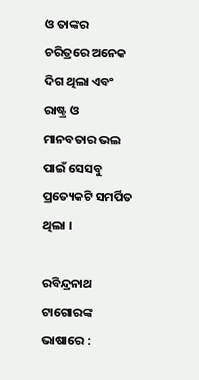ଓ ତାଙ୍କର ଚରିତ୍ରରେ ଅନେକ ଦିଗ ଥିଲା ଏବଂ ରାଷ୍ଟ୍ର ଓ ମାନବତାର ଭଲ ପାଇଁ ସେସବୁ ପ୍ରତ୍ୟେକଟି ସମର୍ପିତ ଥିଲା ।

ରବିନ୍ଦ୍ରନାଥ ଟାଗୋରଙ୍କ ଭାଷାରେ :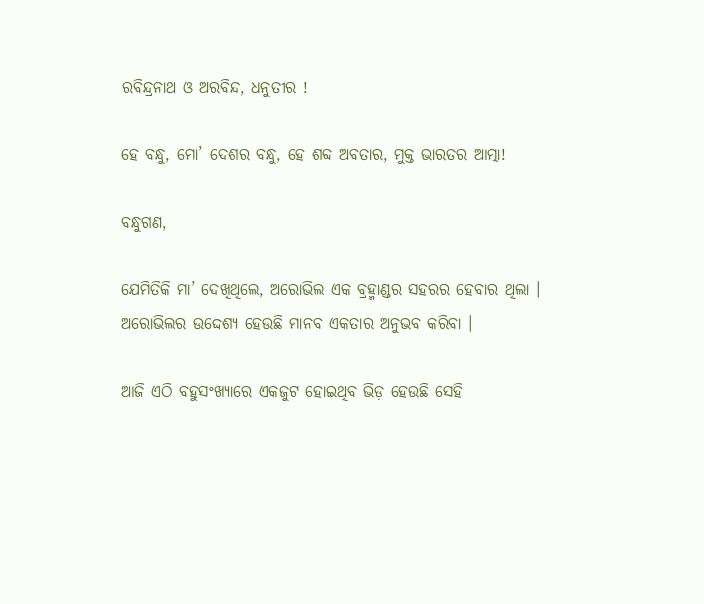ରବିନ୍ଦ୍ରନାଥ ଓ ଅରବିନ୍ଦ, ଧନୁତୀର !

ହେ ବନ୍ଧୁ, ମୋ’ ଦେଶର ବନ୍ଧୁ, ହେ ଶବ୍ଦ ଅବତାର, ମୁକ୍ତ ଭାରତର ଆତ୍ମା!

ବନ୍ଧୁଗଣ,

ଯେମିତିକି ମା’ ଦେଖିଥିଲେ, ଅରୋଭିଲ ଏକ ବ୍ରହ୍ମାଣ୍ଡର ସହରର ହେବାର ଥିଲା । ଅରୋଭିଲର ଉଦ୍ଦେଶ୍ୟ ହେଉଛି ମାନବ ଏକତାର ଅନୁଭବ କରିବା ।

ଆଜି ଏଠି ବହୁସଂଖ୍ୟାରେ ଏକଜୁଟ ହୋଇଥିବ ଭିଡ଼ ହେଉଛି ସେହି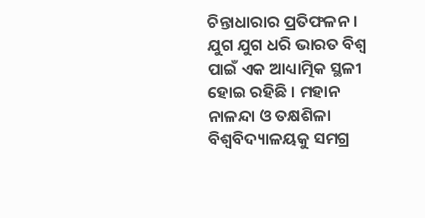ଚିନ୍ତାଧାରାର ପ୍ରତିଫଳନ ।  ଯୁଗ ଯୁଗ ଧରି ଭାରତ ବିଶ୍ୱ ପାଇଁ ଏକ ଆଧ୍ୟାତ୍ମିକ ସ୍ଥଳୀ ହୋଇ ରହିଛି । ମହାନ ନାଳନ୍ଦା ଓ ତକ୍ଷଶିଳା ବିଶ୍ୱବିଦ୍ୟାଳୟକୁ ସମଗ୍ର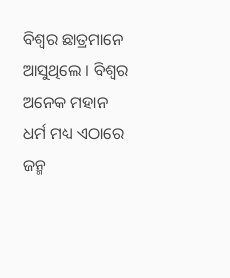ବିଶ୍ୱର ଛାତ୍ରମାନେ ଆସୁଥିଲେ । ବିଶ୍ୱର ଅନେକ ମହାନ ଧର୍ମ ମଧ୍ୟ ଏଠାରେ ଜନ୍ମ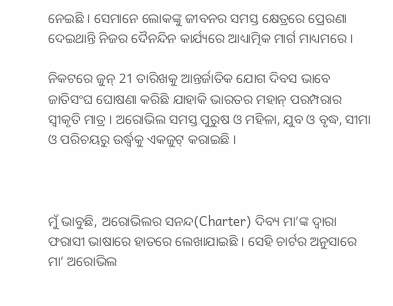ନେଇଛି । ସେମାନେ ଲୋକଙ୍କୁ ଜୀବନର ସମସ୍ତ କ୍ଷେତ୍ରରେ ପ୍ରେରଣା ଦେଇଥାନ୍ତି ନିଜର ଦୈନନ୍ଦିନ କାର୍ଯ୍ୟରେ ଆଧ୍ୟାତ୍ମିକ ମାର୍ଗ ମାଧ୍ୟମରେ ।

ନିକଟରେ ଜୁନ୍ 21 ତାରିଖକୁ ଆନ୍ତର୍ଜାତିକ ଯୋଗ ଦିବସ ଭାବେ ଜାତିସଂଘ ଘୋଷଣା କରିଛି ଯାହାକି ଭାରତର ମହାନ୍ ପରମ୍ପରାର ସ୍ୱୀକୃତି ମାତ୍ର । ଅରୋଭିଲ ସମସ୍ତ ପୁରୁଷ ଓ ମହିଳା, ଯୁବ ଓ ବୃଦ୍ଧ, ସୀମା ଓ ପରିଚୟରୁ ଉର୍ଦ୍ଧ୍ଵକୁ ଏକଜୁଟ୍ କରାଇଛି ।



ମୁଁ ଭାବୁଛି, ଅରୋଭିଲର ସନନ୍ଦ(Charter) ଦିବ୍ୟ ମା’ଙ୍କ ଦ୍ୱାରା ଫରାସୀ ଭାଷାରେ ହାତରେ ଲେଖାଯାଇଛି । ସେହି ଚାର୍ଟର ଅନୁସାରେ ମା’ ଅରୋଭିଲ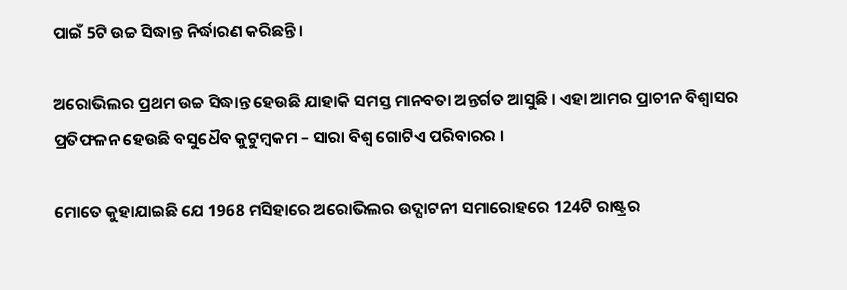ପାଇଁ 5ଟି ଉଚ୍ଚ ସିଦ୍ଧାନ୍ତ ନିର୍ଦ୍ଧାରଣ କରିଛନ୍ତି ।

ଅରୋଭିଲର ପ୍ରଥମ ଉଚ୍ଚ ସିଦ୍ଧାନ୍ତ ହେଉଛି ଯାହାକି ସମସ୍ତ ମାନବତା ଅନ୍ତର୍ଗତ ଆସୁଛି । ଏହା ଆମର ପ୍ରାଚୀନ ବିଶ୍ୱାସର ପ୍ରତିଫଳନ ହେଉଛି ବସୁଧୈବ କୁଟୁମ୍ବକମ – ସାରା ବିଶ୍ୱ ଗୋଟିଏ ପରିବାରର ।

ମୋତେ କୁହାଯାଇଛି ଯେ 1968 ମସିହାରେ ଅରୋଭିଲର ଉଦ୍ଘାଟନୀ ସମାରୋହରେ 124ଟି ରାଷ୍ଟ୍ରର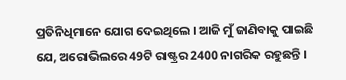ପ୍ରତିନିଧିମାନେ ଯୋଗ ଦେଇଥିଲେ । ଆଜି ମୁଁ ଜାଣିବାକୁ ପାଇଛି ଯେ, ଅରୋଭିଲରେ 49ଟି ରାଷ୍ଟ୍ରର 2400 ନାଗରିକ ରହୁଛନ୍ତି ।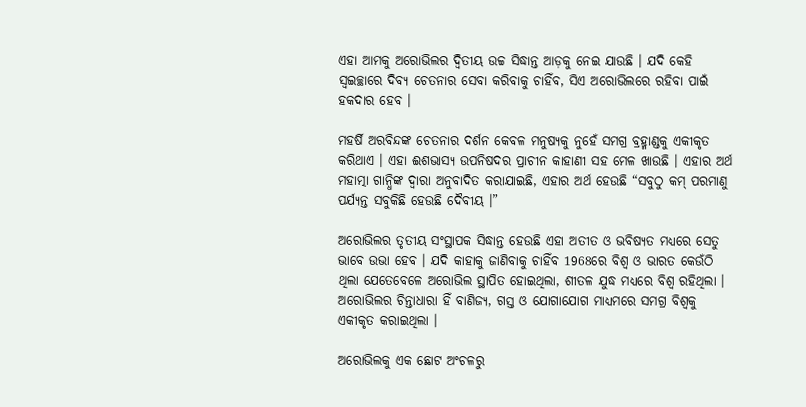ଏହା ଆମକୁ ଅରୋଭିଲର ଦ୍ୱିତୀୟ ଉଚ୍ଚ ସିଦ୍ଧାନ୍ତ ଆଡ଼କୁ ନେଇ ଯାଉଛି । ଯଦି କେହି ସ୍ୱଇଚ୍ଛାରେ ଦିବ୍ୟ ଚେତନାର ସେବା କରିବାକୁ ଚାହିଁବ, ସିଏ ଅରୋଭିଲରେ ରହିବା ପାଇଁ ହକଦାର ହେବ ।

ମହର୍ଷି ଅରବିନ୍ଦଙ୍କ ଚେତନାର ଦର୍ଶନ କେବଳ ମନୁଷ୍ୟକୁ ନୁହେଁ ସମଗ୍ର ବ୍ରହ୍ମାଣ୍ଡକୁ ଏକୀକୃତ କରିଥାଏ । ଏହା ଈଶଭାସ୍ୟ ଉପନିଷଦର ପ୍ରାଚୀନ କାହାଣୀ ସହ ମେଳ ଖାଉଛି । ଏହାର ଅର୍ଥ ମହାତ୍ମା ଗାନ୍ଧିଙ୍କ ଦ୍ୱାରା ଅନୁବାଦିତ କରାଯାଇଛି, ଏହାର ଅର୍ଥ ହେଉଛି “ସବୁଠୁ କମ୍ ପରମାଣୁ ପର୍ଯ୍ୟନ୍ତ ସବୁକିଛି ହେଉଛି ଦୈବୀୟ ।”

ଅରୋଭିଲର ତୃତୀୟ ସଂସ୍ଥାପକ ସିଦ୍ଧାନ୍ତ ହେଉଛି ଏହା ଅତୀତ ଓ ଭବିଷ୍ୟତ ମଧ୍ୟରେ ସେତୁ ଭାବେ ଉଭା ହେବ । ଯଦି କାହାକୁ ଜାଣିବାକୁ ଚାହିଁବ 1968ରେ ବିଶ୍ୱ ଓ ଭାରତ କେଉଁଠି ଥିଲା ଯେତେବେଳେ ଅରୋଭିଲ ସ୍ଥାପିତ ହୋଇଥିଲା, ଶୀତଳ ଯୁଦ୍ଧ ମଧ୍ୟରେ ବିଶ୍ୱ ରହିଥିଲା । ଅରୋଭିଲର ଚିନ୍ତାଧାରା ହିଁ ବାଣିଜ୍ୟ, ଗସ୍ତ ଓ ଯୋଗାଯୋଗ ମାଧ୍ୟମରେ ସମଗ୍ର ବିଶ୍ୱକୁ ଏକୀକୃତ କରାଇଥିଲା ।

ଅରୋଭିଲକୁ ଏକ ଛୋଟ ଅଂଚଳରୁ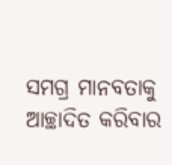ସମଗ୍ର ମାନବତାକୁ ଆଚ୍ଛାଦିତ କରିବାର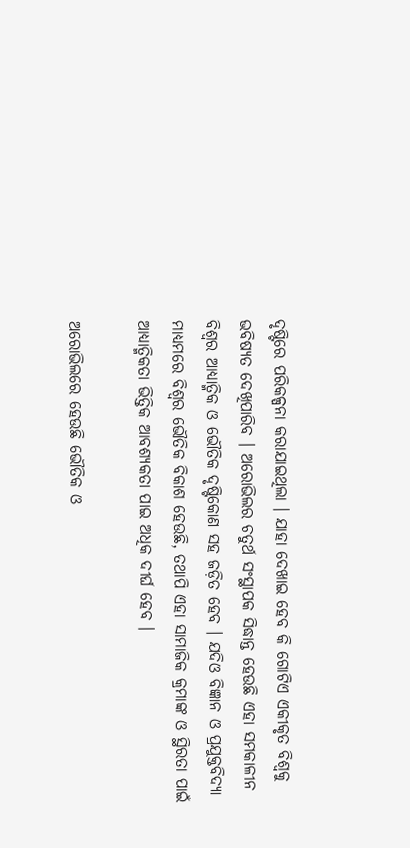ଦୃଷ୍ଟିରେ ପରିକଳ୍ପନା କରାଯାଇଥିଲା । ଯାହା ଦେଖାଇ ହେବ କି ଗୋଟିଏ ଏକୀକୃତ ବିଶ୍ୱକୁ ଭବିଷ୍ୟତ ଦେଖିପାରିବ । ଅରୋଭିଲର ଚତୁର୍ଥ ସଂସ୍ଥାପକ ସିଦ୍ଧାନ୍ତ ହେଉଛି ଏହା ସମକାଳୀନ ବିଶ୍ୱର ଆଧ୍ୟାତ୍ମିକ ଓ ଭୌତିକ ଦୃଷ୍ଟିକୋଣ ସହ ଜଡ଼ିତ ହେବ । ଯଦିଓ ବିଜ୍ଞାନ ଓ ପ୍ରଯୁକ୍ତବିଦ୍ୟା ମାଧ୍ୟମରେ ବିଶ୍ୱର ଭୌତିକ ବିକାଶ ହେଉଛି, ତଥାପି ଏହା ସାମାଜିକ କ୍ରମାଙ୍କ ଓ ସ୍ଥିରତା ପାଇଁ ଆଧ୍ୟାତ୍ମିକତା ଭିତ୍ତିକ ଆବଶ୍ୟକତା ପାଇ ଅଧିକ ଦୀର୍ଘ ହେବ ।

ଅରୋଭିଲରେ ହେଉଛି ଭୌତିକ ଓ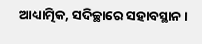ଆଧ୍ୟାତ୍ମିକ, ସଦିଚ୍ଛାରେ ସହାବସ୍ଥାନ ।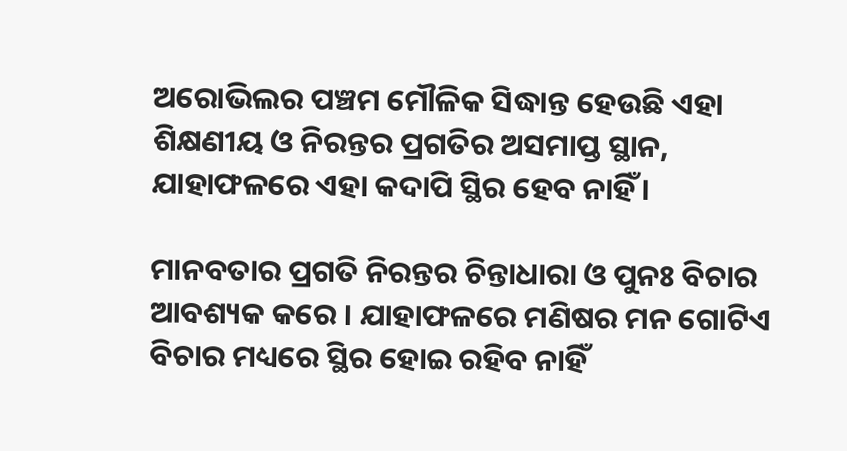ଅରୋଭିଲର ପଞ୍ଚମ ମୌଳିକ ସିଦ୍ଧାନ୍ତ ହେଉଛି ଏହା ଶିକ୍ଷଣୀୟ ଓ ନିରନ୍ତର ପ୍ରଗତିର ଅସମାପ୍ତ ସ୍ଥାନ, ଯାହାଫଳରେ ଏହା କଦାପି ସ୍ଥିର ହେବ ନାହିଁ ।

ମାନବତାର ପ୍ରଗତି ନିରନ୍ତର ଚିନ୍ତାଧାରା ଓ ପୁନଃ ବିଚାର ଆବଶ୍ୟକ କରେ । ଯାହାଫଳରେ ମଣିଷର ମନ ଗୋଟିଏ ବିଚାର ମଧ୍ୟରେ ସ୍ଥିର ହୋଇ ରହିବ ନାହିଁ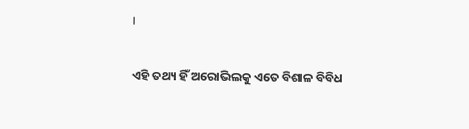।

ଏହି ତଥ୍ୟ ହିଁ ଅରୋଭିଲକୁ ଏତେ ବିଶାଳ ବିବିଧ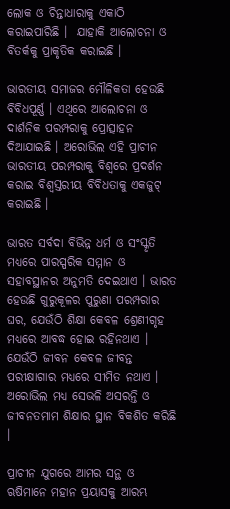ଲୋକ ଓ ଚିନ୍ତାଧାରାକୁ ଏକାଠି କରାଇପାରିଛି ।  ଯାହାକି ଆଲୋଚନା ଓ ବିତର୍କକୁ ପ୍ରାକୃତିକ କରାଇଛି ।

ଭାରତୀୟ ସମାଜର ମୌଳିକତା ହେଉଛି ବିବିଧପୂର୍ଣ୍ଣ । ଏଥିରେ ଆଲୋଚନା ଓ ଦାର୍ଶନିକ ପରମ୍ପରାକୁ ପ୍ରୋତ୍ସାହନ ଦିଆଯାଇଛି । ଅରୋଭିଲ ଏହି ପ୍ରାଚୀନ ଭାରତୀୟ ପରମ୍ପରାକୁ ବିଶ୍ୱରେ ପ୍ରଦର୍ଶନ କରାଇ ବିଶ୍ୱସ୍ତରୀୟ ବିବିଧତାକୁ ଏକଜୁଟ୍ କରାଇଛି ।

ଭାରତ ସର୍ବଦା ବିଭିନ୍ନ ଧର୍ମ ଓ ସଂସ୍କୃତି ମଧ୍ୟରେ ପାରସ୍ପରିକ ସମ୍ମାନ ଓ ସହାବସ୍ଥାନର ଅନୁମତି ଦେଇଥାଏ । ଭାରତ ହେଉଛି ଗୁରୁକୂଳର ପୁରୁଣା ପରମ୍ପରାର ଘର, ଯେଉଁଠି ଶିକ୍ଷା କେବଳ ଶ୍ରେଣୀଗୃହ ମଧ୍ୟରେ ଆବଦ୍ଧ ହୋଇ ରହିନଥାଏ । ଯେଉଁଠି ଜୀବନ କେବଳ ଜୀବନ୍ତ ପରୀକ୍ଷାଗାର ମଧ୍ୟରେ ସୀମିତ ନଥାଏ । ଅରୋଭିଲ ମଧ୍ୟ ସେଭଳି ଅସରନ୍ତି ଓ ଜୀବନତମାମ ଶିକ୍ଷାର ସ୍ଥାନ ବିକଶିତ କରିଛି ।

ପ୍ରାଚୀନ ଯୁଗରେ ଆମର ସନ୍ଥ ଓ ଋଷିମାନେ ମହାନ ପ୍ରୟାସକୁ ଆରମ୍ଭ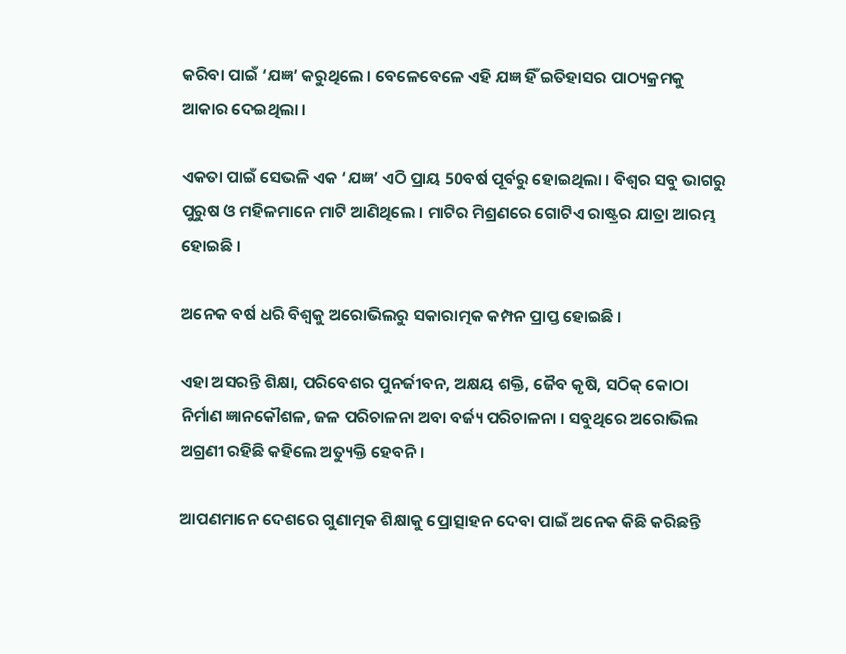କରିବା ପାଇଁ ‘ଯଜ୍ଞ’ କରୁଥିଲେ । ବେଳେବେଳେ ଏହି ଯଜ୍ଞ ହିଁ ଇତିହାସର ପାଠ୍ୟକ୍ରମକୁ ଆକାର ଦେଇଥିଲା ।

ଏକତା ପାଇଁ ସେଭଳି ଏକ ‘ଯଜ୍ଞ’ ଏଠି ପ୍ରାୟ 50ବର୍ଷ ପୂର୍ବରୁ ହୋଇଥିଲା । ବିଶ୍ୱର ସବୁ ଭାଗରୁ ପୁରୁଷ ଓ ମହିଳମାନେ ମାଟି ଆଣିଥିଲେ । ମାଟିର ମିଶ୍ରଣରେ ଗୋଟିଏ ରାଷ୍ଟ୍ରର ଯାତ୍ରା ଆରମ୍ଭ ହୋଇଛି ।

ଅନେକ ବର୍ଷ ଧରି ବିଶ୍ୱକୁ ଅରୋଭିଲରୁ ସକାରାତ୍ମକ କମ୍ପନ ପ୍ରାପ୍ତ ହୋଇଛି ।

ଏହା ଅସରନ୍ତି ଶିକ୍ଷା, ପରିବେଶର ପୁନର୍ଜୀବନ, ଅକ୍ଷୟ ଶକ୍ତି, ଜୈବ କୃଷି, ସଠିକ୍ କୋଠା ନିର୍ମାଣ ଜ୍ଞାନକୌଶଳ, ଜଳ ପରିଚାଳନା ଅବା ବର୍ଜ୍ୟ ପରିଚାଳନା । ସବୁଥିରେ ଅରୋଭିଲ ଅଗ୍ରଣୀ ରହିଛି କହିଲେ ଅତ୍ୟୁକ୍ତି ହେବନି।

ଆପଣମାନେ ଦେଶରେ ଗୁଣାତ୍ମକ ଶିକ୍ଷାକୁ ପ୍ରୋତ୍ସାହନ ଦେବା ପାଇଁ ଅନେକ କିଛି କରିଛନ୍ତି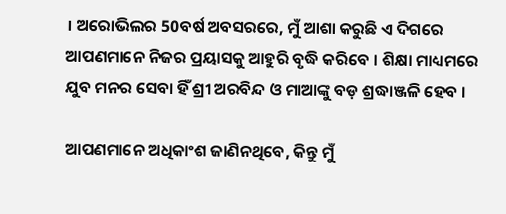। ଅରୋଭିଲର 50ବର୍ଷ ଅବସରରେ, ମୁଁ ଆଶା କରୁଛି ଏ ଦିଗରେ ଆପଣମାନେ ନିଜର ପ୍ରୟାସକୁ ଆହୁରି ବୃଦ୍ଧି କରିବେ । ଶିକ୍ଷା ମାଧ୍ୟମରେ ଯୁବ ମନର ସେବା ହିଁ ଶ୍ରୀ ଅରବିନ୍ଦ ଓ ମାଆଙ୍କୁ ବଡ଼ ଶ୍ରଦ୍ଧାଞ୍ଜଳି ହେବ ।

ଆପଣମାନେ ଅଧିକାଂଶ ଜାଣିନଥିବେ, କିନ୍ତୁ ମୁଁ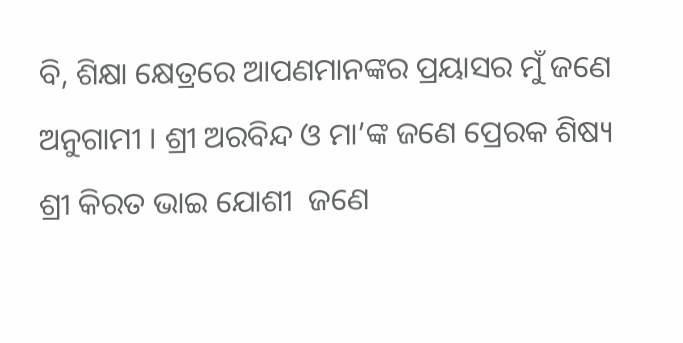ବି, ଶିକ୍ଷା କ୍ଷେତ୍ରରେ ଆପଣମାନଙ୍କର ପ୍ରୟାସର ମୁଁ ଜଣେ ଅନୁଗାମୀ । ଶ୍ରୀ ଅରବିନ୍ଦ ଓ ମା’ଙ୍କ ଜଣେ ପ୍ରେରକ ଶିଷ୍ୟ ଶ୍ରୀ କିରତ ଭାଇ ଯୋଶୀ  ଜଣେ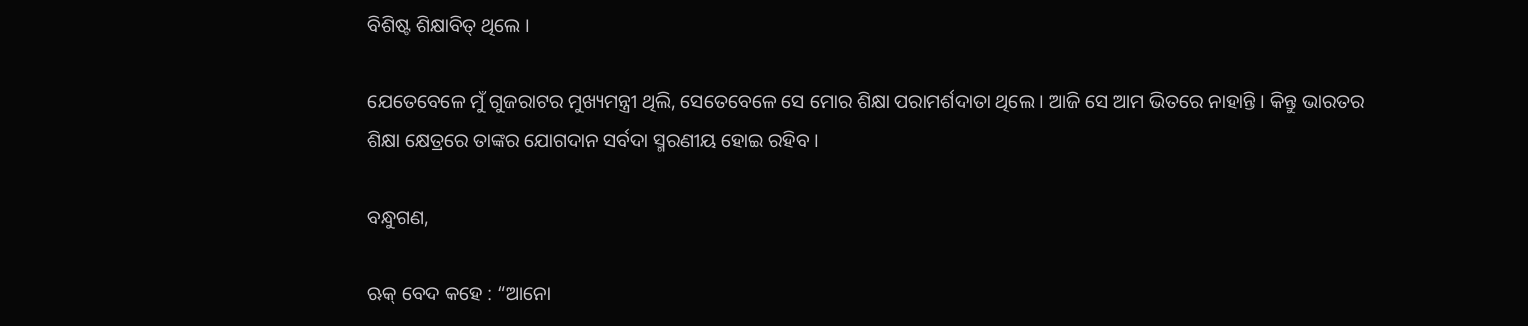ବିଶିଷ୍ଟ ଶିକ୍ଷାବିତ୍ ଥିଲେ ।

ଯେତେବେଳେ ମୁଁ ଗୁଜରାଟର ମୁଖ୍ୟମନ୍ତ୍ରୀ ଥିଲି, ସେତେବେଳେ ସେ ମୋର ଶିକ୍ଷା ପରାମର୍ଶଦାତା ଥିଲେ । ଆଜି ସେ ଆମ ଭିତରେ ନାହାନ୍ତି । କିନ୍ତୁ ଭାରତର ଶିକ୍ଷା କ୍ଷେତ୍ରରେ ତାଙ୍କର ଯୋଗଦାନ ସର୍ବଦା ସ୍ମରଣୀୟ ହୋଇ ରହିବ ।

ବନ୍ଧୁଗଣ,

ଋକ୍ ବେଦ କହେ : “ଆନୋ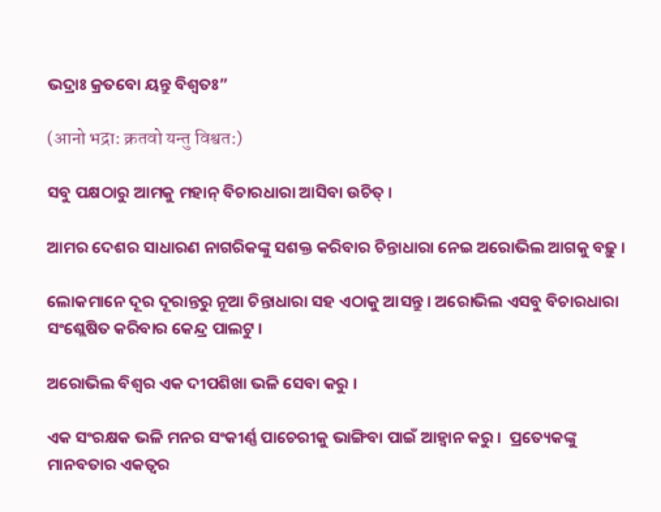ଭଦ୍ରାଃ କ୍ରତବୋ ୟନ୍ତୁ ବିଶ୍ୱତଃ”

(आनो भद्रा: क्रतवो यन्तु विश्वत:)

ସବୁ ପକ୍ଷଠାରୁ ଆମକୁ ମହାନ୍ ବିଚାରଧାରା ଆସିବା ଉଚିତ୍ ।

ଆମର ଦେଶର ସାଧାରଣ ନାଗରିକଙ୍କୁ ସଶକ୍ତ କରିବାର ଚିନ୍ତାଧାରା ନେଇ ଅରୋଭିଲ ଆଗକୁ ବଢ଼ୁ ।

ଲୋକମାନେ ଦୂର ଦୂରାନ୍ତରୁ ନୂଆ ଚିନ୍ତାଧାରା ସହ ଏଠାକୁ ଆସନ୍ତୁ । ଅରୋଭିଲ ଏସବୁ ବିଚାରଧାରା ସଂଶ୍ଲେଷିତ କରିବାର କେନ୍ଦ୍ର ପାଲଟୁ ।

ଅରୋଭିଲ ବିଶ୍ୱର ଏକ ଦୀପଶିଖା ଭଳି ସେବା କରୁ ।

ଏକ ସଂରକ୍ଷକ ଭଳି ମନର ସଂକୀର୍ଣ୍ଣ ପାଚେରୀକୁ ଭାଙ୍ଗିବା ପାଇଁ ଆହ୍ୱାନ କରୁ ।  ପ୍ରତ୍ୟେକଙ୍କୁ ମାନବତାର ଏକତ୍ୱର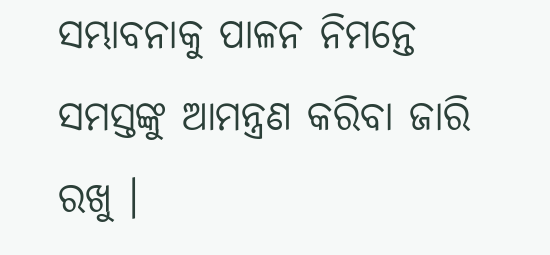ସମ୍ଭାବନାକୁ ପାଳନ ନିମନ୍ତେ ସମସ୍ତଙ୍କୁ ଆମନ୍ତ୍ରଣ କରିବା ଜାରି ରଖୁ ।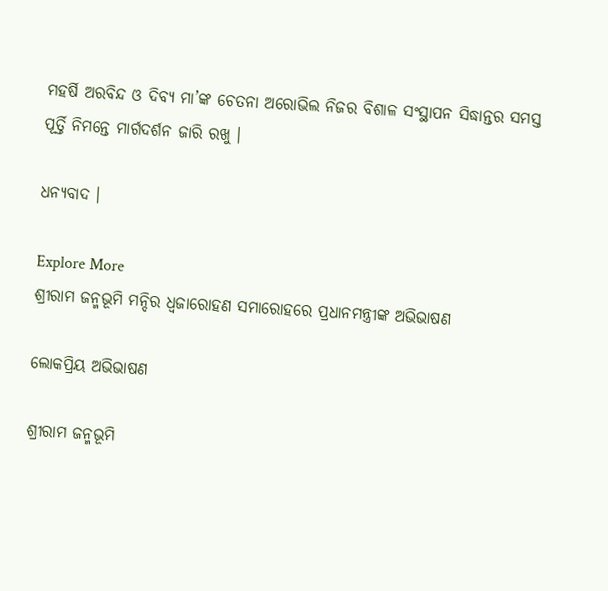ମହର୍ଷି ଅରବିନ୍ଦ ଓ ଦିବ୍ୟ ମା’ଙ୍କ ଚେତନା ଅରୋଭିଲ ନିଜର ବିଶାଳ ସଂସ୍ଥାପନ ସିଦ୍ଧାନ୍ତର ସମସ୍ତ ପୂର୍ତ୍ତି ନିମନ୍ତେ ମାର୍ଗଦର୍ଶନ ଜାରି ରଖୁ ।

ଧନ୍ୟବାଦ ।

Explore More
ଶ୍ରୀରାମ ଜନ୍ମଭୂମି ମନ୍ଦିର ଧ୍ଵଜାରୋହଣ ସମାରୋହରେ ପ୍ରଧାନମନ୍ତ୍ରୀଙ୍କ ଅଭିଭାଷଣ

ଲୋକପ୍ରିୟ ଅଭିଭାଷଣ

ଶ୍ରୀରାମ ଜନ୍ମଭୂମି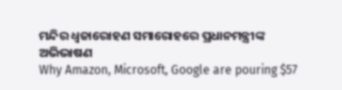ମନ୍ଦିର ଧ୍ଵଜାରୋହଣ ସମାରୋହରେ ପ୍ରଧାନମନ୍ତ୍ରୀଙ୍କ ଅଭିଭାଷଣ
Why Amazon, Microsoft, Google are pouring $57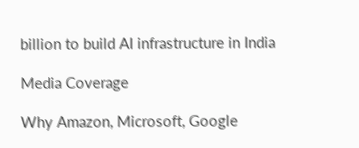billion to build AI infrastructure in India

Media Coverage

Why Amazon, Microsoft, Google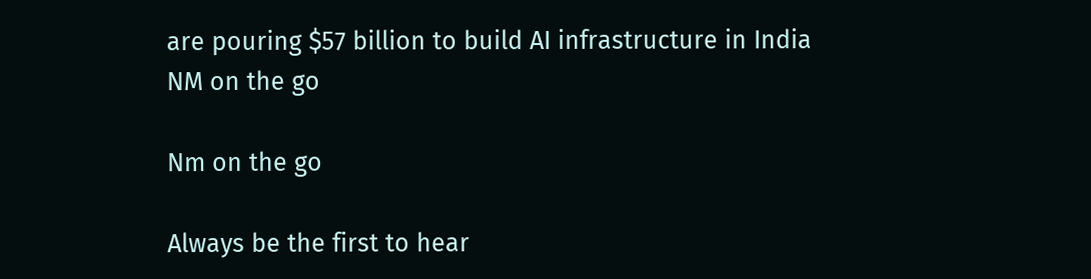are pouring $57 billion to build AI infrastructure in India
NM on the go

Nm on the go

Always be the first to hear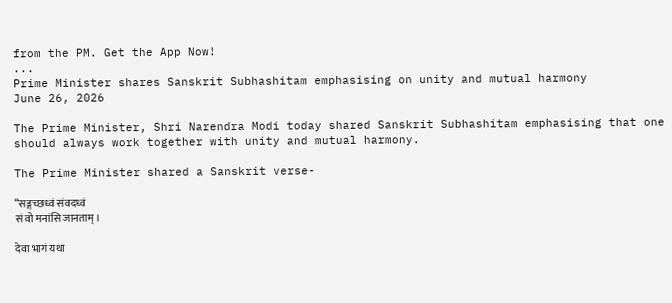from the PM. Get the App Now!
...
Prime Minister shares Sanskrit Subhashitam emphasising on unity and mutual harmony
June 26, 2026

The Prime Minister, Shri Narendra Modi today shared Sanskrit Subhashitam emphasising that one should always work together with unity and mutual harmony.

The Prime Minister shared a Sanskrit verse-

“सङ्गच्छध्वं संवदध्वं
सं वो मनांसि जानताम्।

देवा भागं यथा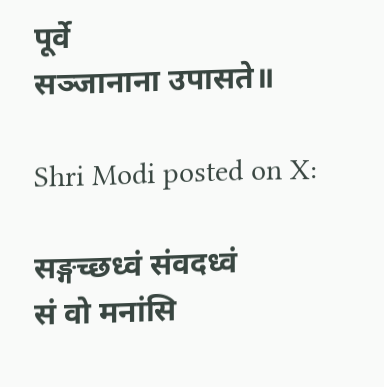पूर्वे
सञ्जानाना उपासते॥

Shri Modi posted on X:

सङ्गच्छध्वं संवदध्वं
सं वो मनांसि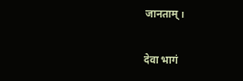जानताम्।

देवा भागं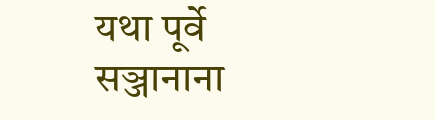यथा पूर्वे
सञ्जानाना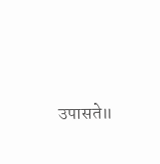उपासते॥